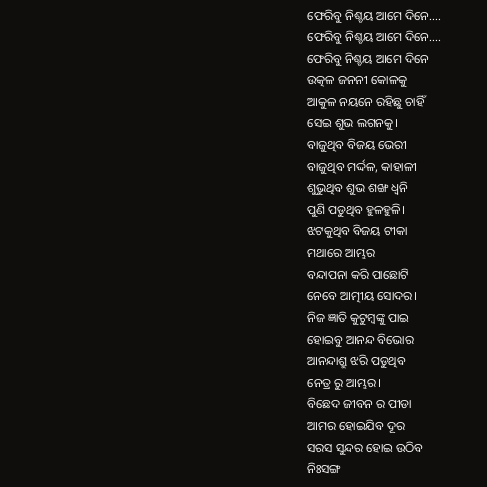ଫେରିବୁ ନିଶ୍ଚୟ ଆମେ ଦିନେ....
ଫେରିବୁ ନିଶ୍ଚୟ ଆମେ ଦିନେ....
ଫେରିବୁ ନିଶ୍ଚୟ ଆମେ ଦିନେ
ଉତ୍କଳ ଜନନୀ କୋଳକୁ
ଆକୁଳ ନୟନେ ରହିଛୁ ଚାହିଁ
ସେଇ ଶୁଭ ଲଗନକୁ।
ବାଜୁଥିବ ବିଜୟ ଭେରୀ
ବାଜୁଥିବ ମର୍ଦ୍ଦଳ, କାହାଳୀ
ଶୁଭୁଥିବ ଶୁଭ ଶଙ୍ଖ ଧ୍ବନି
ପୁଣି ପଡୁଥିବ ହୁଳହୁଳି।
ଝଟକୁଥିବ ବିଜୟ ଟୀକା
ମଥାରେ ଆମ୍ଭର
ବନ୍ଦାପନା କରି ପାଛୋଟି
ନେବେ ଆତ୍ମୀୟ ସୋଦର।
ନିଜ ଜ୍ଞାତି କୁଟୁମ୍ବଙ୍କୁ ପାଇ
ହୋଇବୁ ଆନନ୍ଦ ବିଭୋର
ଆନନ୍ଦାଶ୍ରୁ ଝରି ପଡୁଥିବ
ନେତ୍ର ରୁ ଆମ୍ଭର।
ବିଛେଦ ଜୀବନ ର ପୀଡା
ଆମର ହୋଇଯିବ ଦୂର
ସରସ ସୁନ୍ଦର ହୋଇ ଉଠିବ
ନିଃସଙ୍ଗ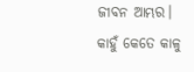ଜୀବନ ଆମ୍ଭର।
କାହୁଁ କେତେ କାଳୁ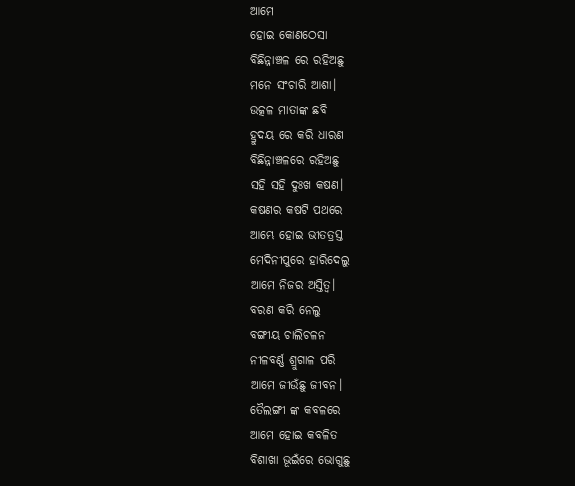ଆମେ
ହୋଇ କୋଣଠେସା
ବିଛିନ୍ନାଞ୍ଚଳ ରେ ରହିଅଛୁ
ମନେ ସଂଚାରି ଆଶା।
ଉତ୍କଳ ମାତାଙ୍କ ଛବି
ହ୍ରୁଦୟ ରେ କରି ଧାରଣ
ବିଛିନ୍ନାଞ୍ଚଳରେ ରହିଅଛୁ
ସହି ସହି ଦୁଃଖ କଷଣ।
କଷଣର କଷଟି ପଥରେ
ଆମ୍ଭେ ହୋଇ ଭୀତତ୍ରସ୍ତ
ମେଦିନୀପୁରେ ହାରିଦେଲୁ
ଆମେ ନିଜର ଅସ୍ତିତ୍ବ।
ବରଣ କରି ନେଲୁ
ବଙ୍ଗୀୟ ଚାଲିଚଳନ
ନୀଳବର୍ଣ୍ଣ ଶ୍ରୁଗାଳ ପରି
ଆମେ ଜୀଉଁଛୁ ଜୀବନ।
ତୈଲଙ୍ଗୀ ଙ୍କ କବଳରେ
ଆମେ ହୋଇ କବଳିତ
ବିଶାଖା ଭୂଇଁରେ ଭୋଗୁଛୁ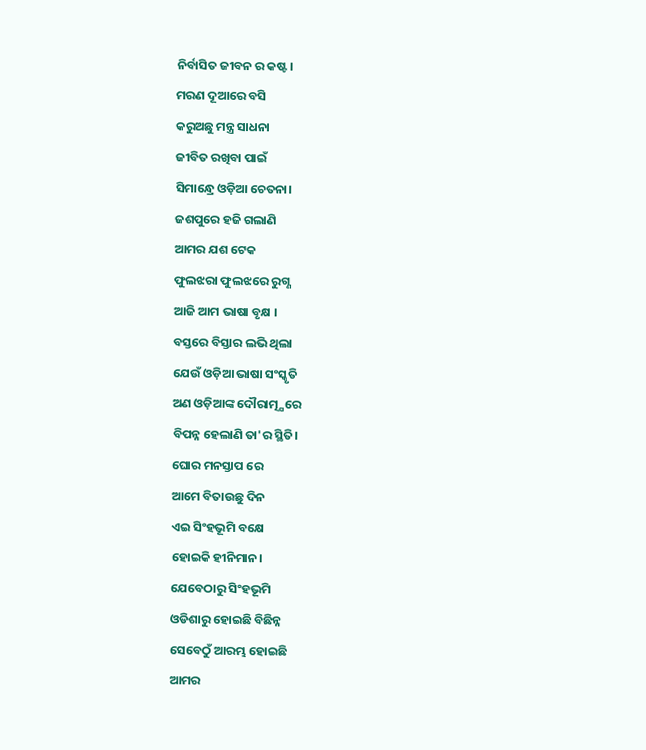ନିର୍ବାସିତ ଜୀବନ ର କଷ୍ଟ।
ମରଣ ଦୂଆରେ ବସି
କରୁଅଛୁ ମନ୍ତ୍ର ସାଧନା
ଜୀବିତ ରଖିବା ପାଇଁ
ସିମାନ୍ଧ୍ରେ ଓଡ଼ିଆ ଚେତନା।
ଜଶପୁରେ ହଜି ଗଲାଣି
ଆମର ଯଶ ଟେକ
ଫୁଲଝରା ଫୁଲଝରେ ରୁଗ୍ଣ
ଆଜି ଆମ ଭାଷା ବୃକ୍ଷ ।
ବସ୍ତରେ ବିସ୍ତାର ଲଭି ଥିଲା
ଯେଉଁ ଓଡ଼ିଆ ଭାଷା ସଂସ୍କୃତି
ଅଣ ଓଡ଼ିଆଙ୍କ ଦୌରାତ୍ମ୍ଯରେ
ବିପନ୍ନ ହେଲାଣି ତା'ର ସ୍ଥିତି।
ଘୋର ମନସ୍ତାପ ରେ
ଆମେ ବିତାଉଛୁ ଦିନ
ଏଇ ସିଂହଭୂମି ବକ୍ଷେ
ହୋଇକି ହୀନିମାନ।
ଯେବେଠାରୁ ସିଂହଭୂମି
ଓଡିଶାରୁ ହୋଇଛି ବିଛିନ୍ନ
ସେବେଠୁଁ ଆରମ୍ଭ ହୋଇଛି
ଆମର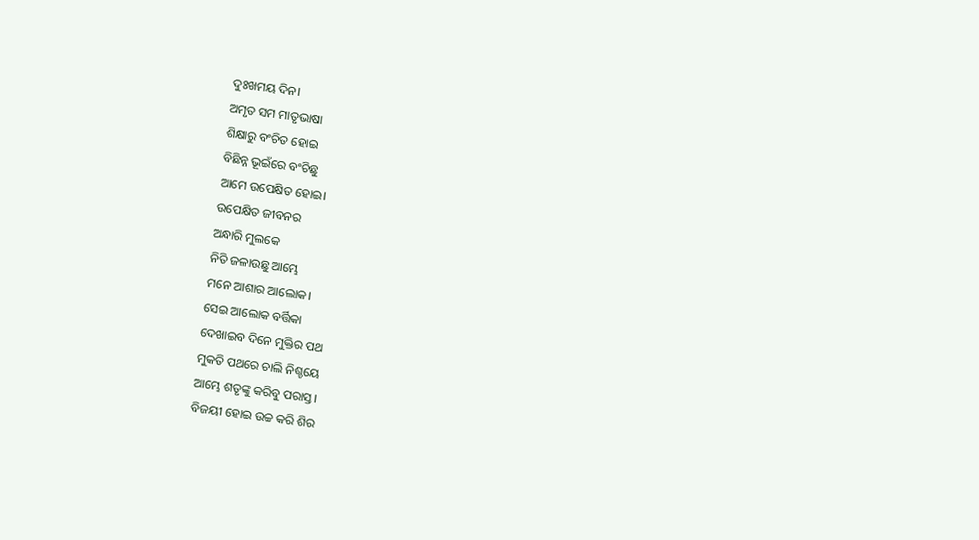ଦୁଃଖମୟ ଦିନ।
ଅମୃତ ସମ ମାତୃଭାଷା
ଶିକ୍ଷାରୁ ବଂଚିତ ହୋଇ
ବିଛିନ୍ନ ଭୂଇଁରେ ବଂଚିଛୁ
ଆମେ ଉପେକ୍ଷିତ ହୋଇ।
ଉପେକ୍ଷିତ ଜୀବନର
ଅନ୍ଧାରି ମୁଲକେ
ନିତି ଜଳାଉଛୁ ଆମ୍ଭେ
ମନେ ଆଶାର ଆଲୋକ।
ସେଇ ଆଲୋକ ବର୍ତ୍ତିକା
ଦେଖାଇବ ଦିନେ ମୁକ୍ତିର ପଥ
ମୁକତି ପଥରେ ଚାଲି ନିଶ୍ଚୟେ
ଆମ୍ଭେ ଶତୃଙ୍କୁ କରିବୁ ପରାସ୍ତ।
ବିଜୟୀ ହୋଇ ଉଚ୍ଚ କରି ଶିର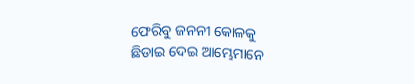ଫେରିବୁ ଜନନୀ କୋଳକୁ
ଛିଡାଇ ଦେଇ ଆମ୍ଭେମାନେ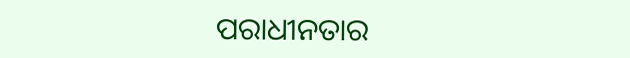ପରାଧୀନତାର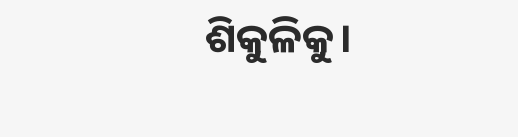ଶିକୁଳିକୁ।